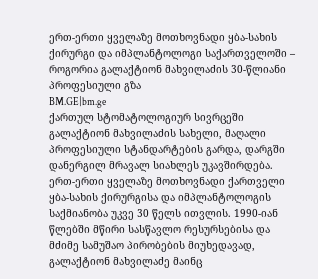ერთ-ერთი ყველაზე მოთხოვნადი ყბა-სახის ქირურგი და იმპლანტოლოგი საქართველოში – როგორია გალაქტიონ მახვილაძის 30-წლიანი პროფესიული გზა
BM.GE|bm.ge
ქართულ სტომატოლოგიურ სივრცეში გალაქტიონ მახვილაძის სახელი, მაღალი პროფესიული სტანდარტების გარდა, დარგში დანერგილ მრავალ სიახლეს უკავშირდება.
ერთ-ერთი ყველაზე მოთხოვნადი ქართველი ყბა-სახის ქირურგისა და იმპლანტოლოგის საქმიანობა უკვე 30 წელს ითვლის. 1990-იან წლებში მწირი სასწავლო რესურსებისა და მძიმე სამუშაო პირობების მიუხედავად, გალაქტიონ მახვილაძე მაინც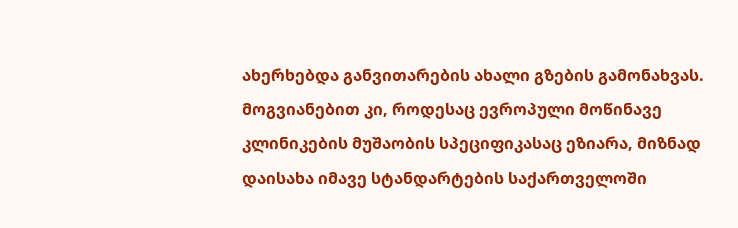ახერხებდა განვითარების ახალი გზების გამონახვას. მოგვიანებით კი, როდესაც ევროპული მოწინავე კლინიკების მუშაობის სპეციფიკასაც ეზიარა, მიზნად დაისახა იმავე სტანდარტების საქართველოში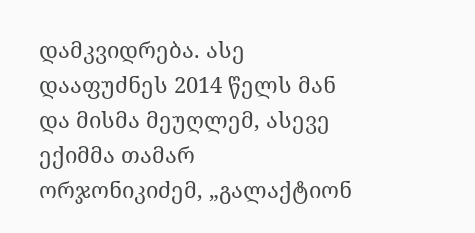დამკვიდრება. ასე დააფუძნეს 2014 წელს მან და მისმა მეუღლემ, ასევე ექიმმა თამარ ორჯონიკიძემ, „გალაქტიონ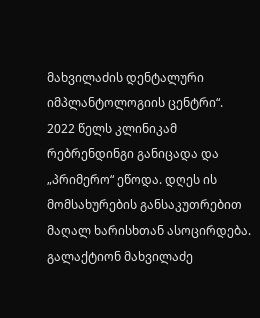მახვილაძის დენტალური იმპლანტოლოგიის ცენტრი“. 2022 წელს კლინიკამ რებრენდინგი განიცადა და „პრიმერო“ ეწოდა. დღეს ის მომსახურების განსაკუთრებით მაღალ ხარისხთან ასოცირდება.
გალაქტიონ მახვილაძე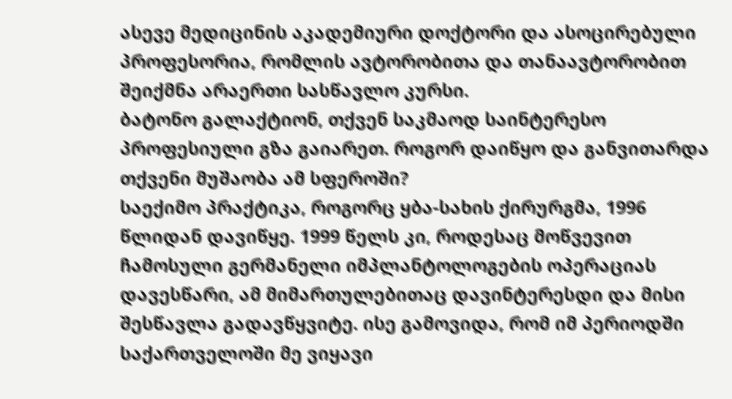ასევე მედიცინის აკადემიური დოქტორი და ასოცირებული პროფესორია, რომლის ავტორობითა და თანაავტორობით შეიქმნა არაერთი სასწავლო კურსი.
ბატონო გალაქტიონ, თქვენ საკმაოდ საინტერესო პროფესიული გზა გაიარეთ. როგორ დაიწყო და განვითარდა თქვენი მუშაობა ამ სფეროში?
საექიმო პრაქტიკა, როგორც ყბა-სახის ქირურგმა, 1996 წლიდან დავიწყე. 1999 წელს კი, როდესაც მოწვევით ჩამოსული გერმანელი იმპლანტოლოგების ოპერაციას დავესწარი, ამ მიმართულებითაც დავინტერესდი და მისი შესწავლა გადავწყვიტე. ისე გამოვიდა, რომ იმ პერიოდში საქართველოში მე ვიყავი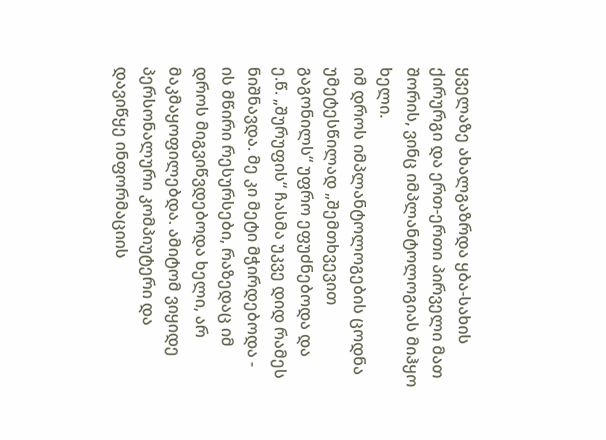ყველაზე ახალგაზრდა ყბა-სახის ქირურგი და ერთ-ერთი პირველი მათ შორის, ვინც იმპლანტოლოგიას მიჰყო ხელი.
იმ დროს იმპლანტოლოგების ცოდნა უმეტესწილად „შემთხვევით გაგონილს“ უფრო ეფუძნებოდა და ე.წ. „შურუფის“ ჩასმა უკვე დიდ რამეს ნიშნავდა. მე კი მეტი მჭირდებოდა - ის მწირი რესურსები, რაზედაც იმ დროს მიგვიწვდებოდა ხელი, არ მაკმაყოფილებდა. ამიტომ ვიყიდე პერსონალური კომპიუტერი და დავიწყე ინფორმაციის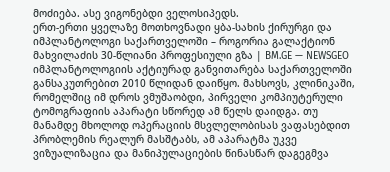მოძიება. ასე ვიგონებდი ველოსიპედს.
ერთ-ერთი ყველაზე მოთხოვნადი ყბა-სახის ქირურგი და იმპლანტოლოგი საქართველოში – როგორია გალაქტიონ მახვილაძის 30-წლიანი პროფესიული გზა | BM.GE — NEWSGEO
იმპლანტოლოგიის აქტიურად განვითარება საქართველოში განსაკუთრებით 2010 წლიდან დაიწყო. მახსოვს, კლინიკაში, რომელშიც იმ დროს ვმუშაობდი, პირველი კომპიუტერული ტომოგრაფიის აპარატი სწორედ ამ წელს დაიდგა. თუ მანამდე მხოლოდ ოპერაციის მსვლელობისას ვაფასებდით პრობლემის რეალურ მასშტაბს, ამ აპარატმა უკვე ვიზუალიზაცია და მანიპულაციების წინასწარ დაგეგმვა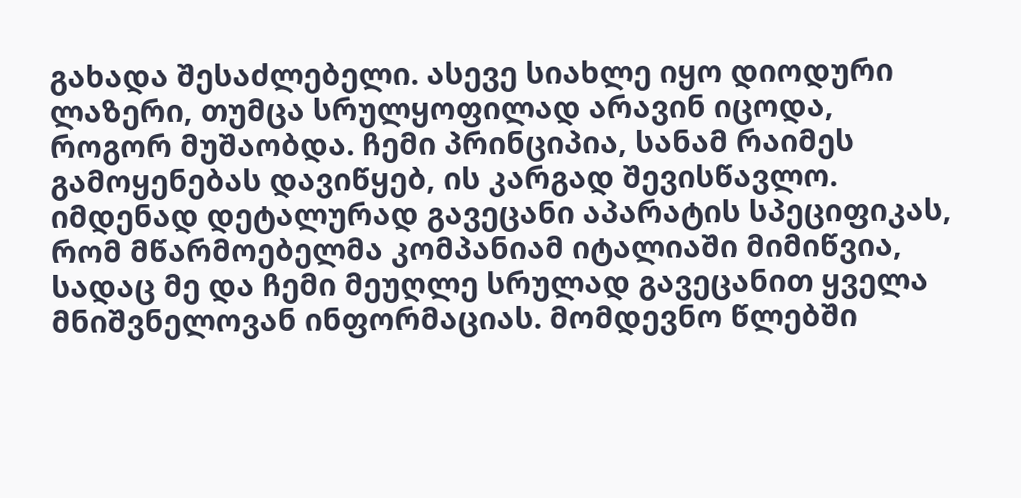გახადა შესაძლებელი. ასევე სიახლე იყო დიოდური ლაზერი, თუმცა სრულყოფილად არავინ იცოდა, როგორ მუშაობდა. ჩემი პრინციპია, სანამ რაიმეს გამოყენებას დავიწყებ, ის კარგად შევისწავლო. იმდენად დეტალურად გავეცანი აპარატის სპეციფიკას, რომ მწარმოებელმა კომპანიამ იტალიაში მიმიწვია, სადაც მე და ჩემი მეუღლე სრულად გავეცანით ყველა მნიშვნელოვან ინფორმაციას. მომდევნო წლებში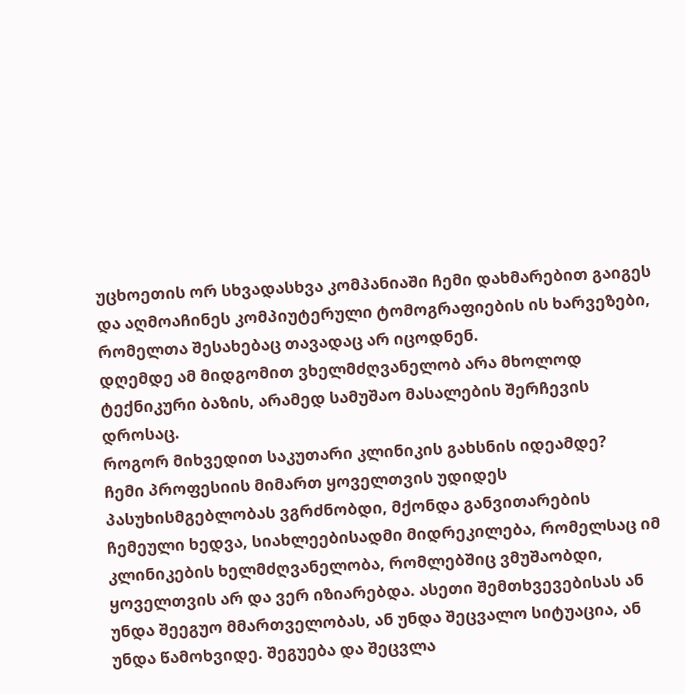უცხოეთის ორ სხვადასხვა კომპანიაში ჩემი დახმარებით გაიგეს და აღმოაჩინეს კომპიუტერული ტომოგრაფიების ის ხარვეზები, რომელთა შესახებაც თავადაც არ იცოდნენ.
დღემდე ამ მიდგომით ვხელმძღვანელობ არა მხოლოდ ტექნიკური ბაზის, არამედ სამუშაო მასალების შერჩევის დროსაც.
როგორ მიხვედით საკუთარი კლინიკის გახსნის იდეამდე?
ჩემი პროფესიის მიმართ ყოველთვის უდიდეს პასუხისმგებლობას ვგრძნობდი, მქონდა განვითარების ჩემეული ხედვა, სიახლეებისადმი მიდრეკილება, რომელსაც იმ კლინიკების ხელმძღვანელობა, რომლებშიც ვმუშაობდი, ყოველთვის არ და ვერ იზიარებდა. ასეთი შემთხვევებისას ან უნდა შეეგუო მმართველობას, ან უნდა შეცვალო სიტუაცია, ან უნდა წამოხვიდე. შეგუება და შეცვლა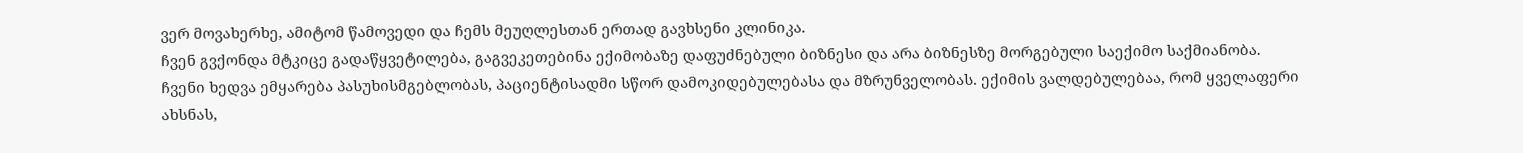ვერ მოვახერხე, ამიტომ წამოვედი და ჩემს მეუღლესთან ერთად გავხსენი კლინიკა.
ჩვენ გვქონდა მტკიცე გადაწყვეტილება, გაგვეკეთებინა ექიმობაზე დაფუძნებული ბიზნესი და არა ბიზნესზე მორგებული საექიმო საქმიანობა.
ჩვენი ხედვა ემყარება პასუხისმგებლობას, პაციენტისადმი სწორ დამოკიდებულებასა და მზრუნველობას. ექიმის ვალდებულებაა, რომ ყველაფერი ახსნას,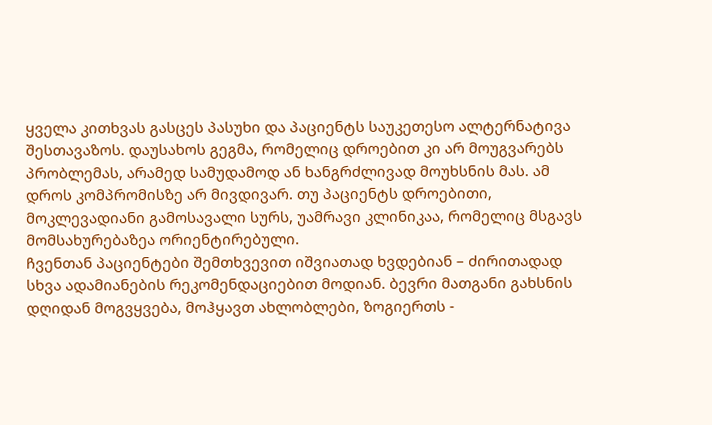ყველა კითხვას გასცეს პასუხი და პაციენტს საუკეთესო ალტერნატივა შესთავაზოს. დაუსახოს გეგმა, რომელიც დროებით კი არ მოუგვარებს პრობლემას, არამედ სამუდამოდ ან ხანგრძლივად მოუხსნის მას. ამ დროს კომპრომისზე არ მივდივარ. თუ პაციენტს დროებითი, მოკლევადიანი გამოსავალი სურს, უამრავი კლინიკაა, რომელიც მსგავს მომსახურებაზეა ორიენტირებული.
ჩვენთან პაციენტები შემთხვევით იშვიათად ხვდებიან – ძირითადად სხვა ადამიანების რეკომენდაციებით მოდიან. ბევრი მათგანი გახსნის დღიდან მოგვყვება, მოჰყავთ ახლობლები, ზოგიერთს -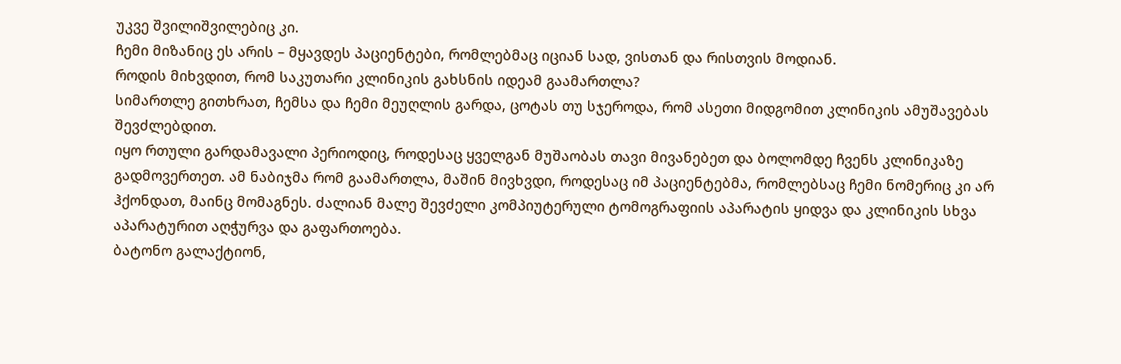უკვე შვილიშვილებიც კი.
ჩემი მიზანიც ეს არის – მყავდეს პაციენტები, რომლებმაც იციან სად, ვისთან და რისთვის მოდიან.
როდის მიხვდით, რომ საკუთარი კლინიკის გახსნის იდეამ გაამართლა?
სიმართლე გითხრათ, ჩემსა და ჩემი მეუღლის გარდა, ცოტას თუ სჯეროდა, რომ ასეთი მიდგომით კლინიკის ამუშავებას შევძლებდით.
იყო რთული გარდამავალი პერიოდიც, როდესაც ყველგან მუშაობას თავი მივანებეთ და ბოლომდე ჩვენს კლინიკაზე გადმოვერთეთ. ამ ნაბიჯმა რომ გაამართლა, მაშინ მივხვდი, როდესაც იმ პაციენტებმა, რომლებსაც ჩემი ნომერიც კი არ ჰქონდათ, მაინც მომაგნეს. ძალიან მალე შევძელი კომპიუტერული ტომოგრაფიის აპარატის ყიდვა და კლინიკის სხვა აპარატურით აღჭურვა და გაფართოება.
ბატონო გალაქტიონ,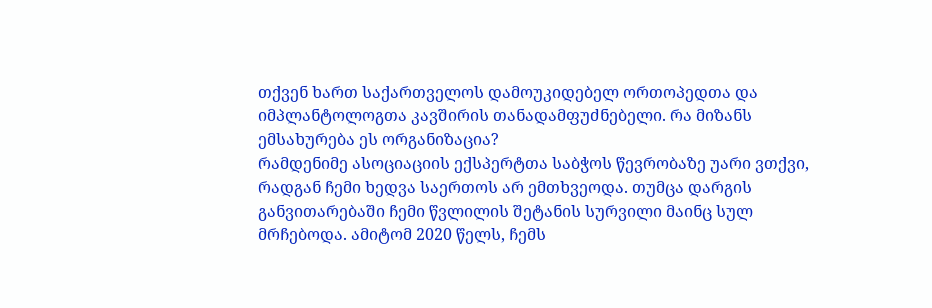თქვენ ხართ საქართველოს დამოუკიდებელ ორთოპედთა და იმპლანტოლოგთა კავშირის თანადამფუძნებელი. რა მიზანს ემსახურება ეს ორგანიზაცია?
რამდენიმე ასოციაციის ექსპერტთა საბჭოს წევრობაზე უარი ვთქვი, რადგან ჩემი ხედვა საერთოს არ ემთხვეოდა. თუმცა დარგის განვითარებაში ჩემი წვლილის შეტანის სურვილი მაინც სულ მრჩებოდა. ამიტომ 2020 წელს, ჩემს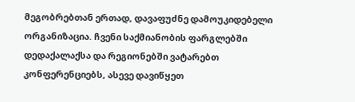მეგობრებთან ერთად, დავაფუძნე დამოუკიდებელი ორგანიზაცია. ჩვენი საქმიანობის ფარგლებში დედაქალაქსა და რეგიონებში ვატარებთ კონფერენციებს, ასევე დავიწყეთ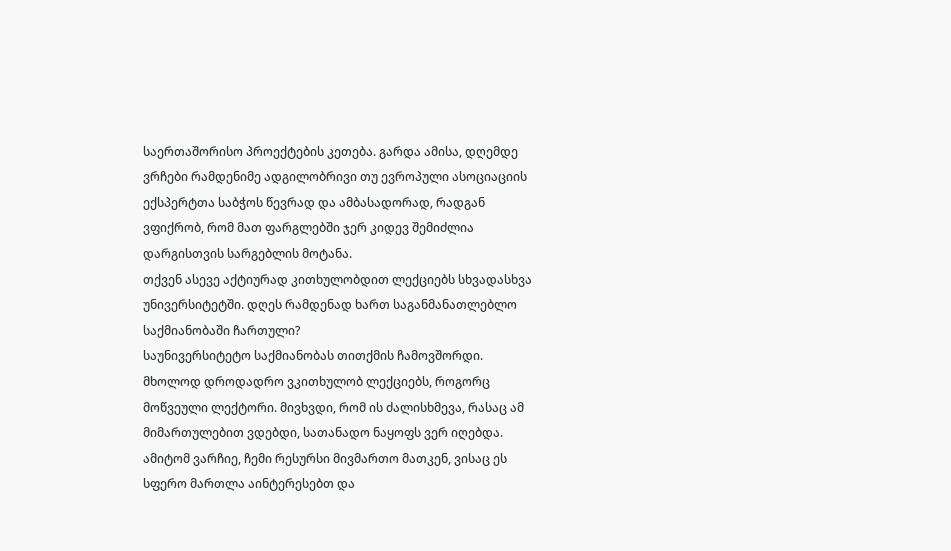საერთაშორისო პროექტების კეთება. გარდა ამისა, დღემდე ვრჩები რამდენიმე ადგილობრივი თუ ევროპული ასოციაციის ექსპერტთა საბჭოს წევრად და ამბასადორად, რადგან ვფიქრობ, რომ მათ ფარგლებში ჯერ კიდევ შემიძლია დარგისთვის სარგებლის მოტანა.
თქვენ ასევე აქტიურად კითხულობდით ლექციებს სხვადასხვა უნივერსიტეტში. დღეს რამდენად ხართ საგანმანათლებლო საქმიანობაში ჩართული?
საუნივერსიტეტო საქმიანობას თითქმის ჩამოვშორდი. მხოლოდ დროდადრო ვკითხულობ ლექციებს, როგორც მოწვეული ლექტორი. მივხვდი, რომ ის ძალისხმევა, რასაც ამ მიმართულებით ვდებდი, სათანადო ნაყოფს ვერ იღებდა. ამიტომ ვარჩიე, ჩემი რესურსი მივმართო მათკენ, ვისაც ეს სფერო მართლა აინტერესებთ და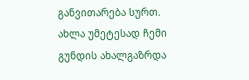განვითარება სურთ. ახლა უმეტესად ჩემი გუნდის ახალგაზრდა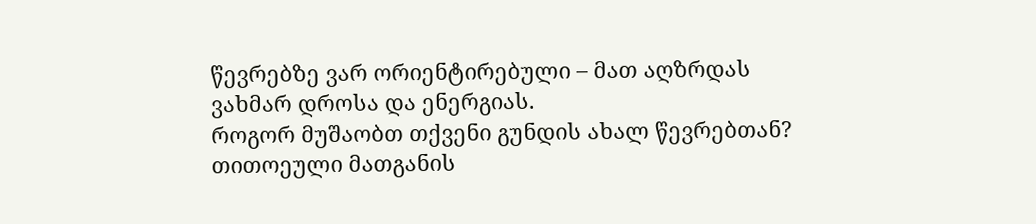წევრებზე ვარ ორიენტირებული – მათ აღზრდას ვახმარ დროსა და ენერგიას.
როგორ მუშაობთ თქვენი გუნდის ახალ წევრებთან?
თითოეული მათგანის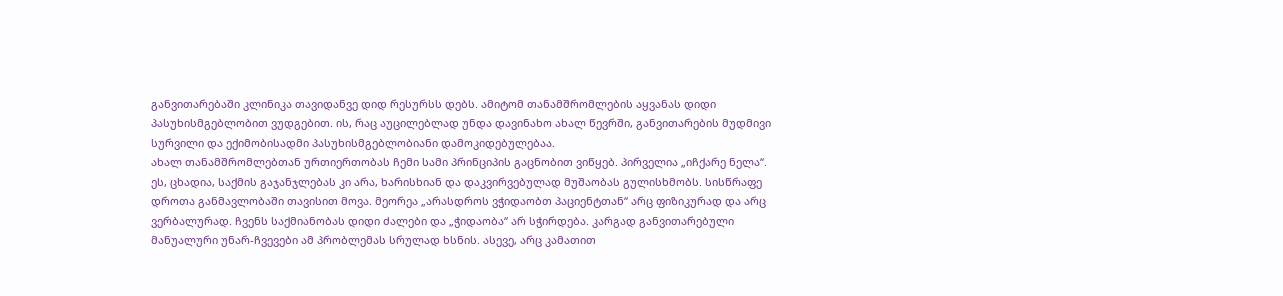განვითარებაში კლინიკა თავიდანვე დიდ რესურსს დებს. ამიტომ თანამშრომლების აყვანას დიდი პასუხისმგებლობით ვუდგებით. ის, რაც აუცილებლად უნდა დავინახო ახალ წევრში, განვითარების მუდმივი სურვილი და ექიმობისადმი პასუხისმგებლობიანი დამოკიდებულებაა.
ახალ თანამშრომლებთან ურთიერთობას ჩემი სამი პრინციპის გაცნობით ვიწყებ. პირველია „იჩქარე ნელა“. ეს, ცხადია, საქმის გაჯანჯლებას კი არა, ხარისხიან და დაკვირვებულად მუშაობას გულისხმობს. სისწრაფე დროთა განმავლობაში თავისით მოვა. მეორეა „არასდროს ვჭიდაობთ პაციენტთან“ არც ფიზიკურად და არც ვერბალურად. ჩვენს საქმიანობას დიდი ძალები და „ჭიდაობა“ არ სჭირდება. კარგად განვითარებული მანუალური უნარ-ჩვევები ამ პრობლემას სრულად ხსნის. ასევე, არც კამათით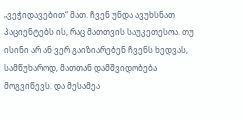„ვეჭიდავებით“ მათ. ჩვენ უნდა ავუხსნათ პაციენტებს ის, რაც მათთვის საუკეთესოა. თუ ისინი არ ან ვერ გაიზიარებენ ჩვენს ხედვას, სამწუხაროდ, მათთან დამშვიდობება მოგვიწევს. და მესამეა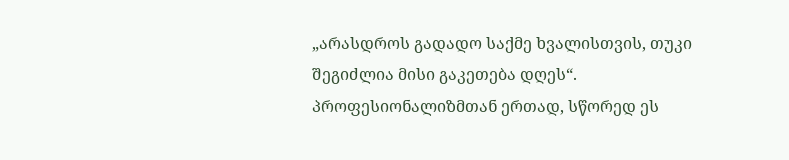„არასდროს გადადო საქმე ხვალისთვის, თუკი შეგიძლია მისი გაკეთება დღეს“. პროფესიონალიზმთან ერთად, სწორედ ეს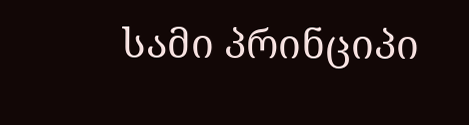სამი პრინციპი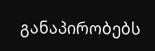განაპირობებს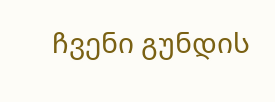ჩვენი გუნდის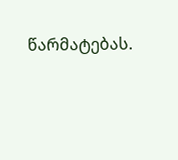წარმატებას.